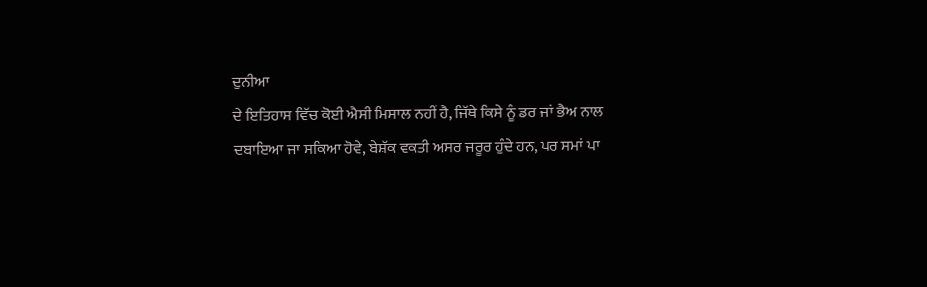ਦੁਨੀਆ
ਦੇ ਇਤਿਹਾਸ ਵਿੱਚ ਕੋਈ ਐਸੀ ਮਿਸਾਲ ਨਹੀਂ ਹੈ, ਜਿੱਥੇ ਕਿਸੇ ਨੂੰ ਡਰ ਜਾਂ ਭੈਅ ਨਾਲ
ਦਬਾਇਆ ਜਾ ਸਕਿਆ ਹੋਵੇ, ਬੇਸ਼ੱਕ ਵਕਤੀ ਅਸਰ ਜਰੂਰ ਹੁੰਦੇ ਹਨ, ਪਰ ਸਮਾਂ ਪਾ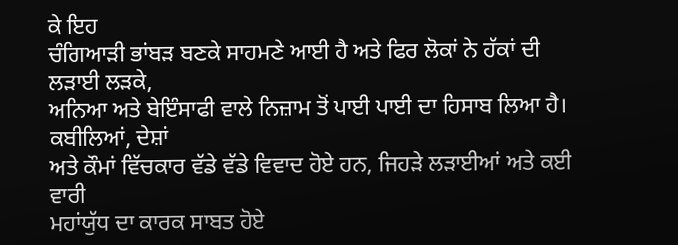ਕੇ ਇਹ
ਚੰਗਿਆੜੀ ਭਾਂਬੜ ਬਣਕੇ ਸਾਹਮਣੇ ਆਈ ਹੈ ਅਤੇ ਫਿਰ ਲੋਕਾਂ ਨੇ ਹੱਕਾਂ ਦੀ ਲੜਾਈ ਲੜਕੇ,
ਅਨਿਆ ਅਤੇ ਬੇਇੰਸਾਫੀ ਵਾਲੇ ਨਿਜ਼ਾਮ ਤੋਂ ਪਾਈ ਪਾਈ ਦਾ ਹਿਸਾਬ ਲਿਆ ਹੈ। ਕਬੀਲਿਆਂ, ਦੇਸ਼ਾਂ
ਅਤੇ ਕੌਮਾਂ ਵਿੱਚਕਾਰ ਵੱਡੇ ਵੱਡੇ ਵਿਵਾਦ ਹੋਏ ਹਨ, ਜਿਹੜੇ ਲੜਾਈਆਂ ਅਤੇ ਕਈ ਵਾਰੀ
ਮਹਾਂਯੁੱਧ ਦਾ ਕਾਰਕ ਸਾਬਤ ਹੋਏ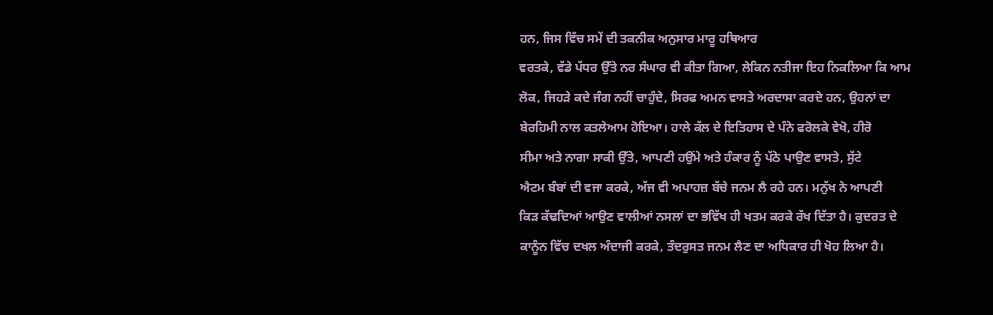ਹਨ, ਜਿਸ ਵਿੱਚ ਸਮੇਂ ਦੀ ਤਕਨੀਕ ਅਨੁਸਾਰ ਮਾਰੂ ਹਥਿਆਰ
ਵਰਤਕੇ, ਵੱਡੇ ਪੱਧਰ ਉੱਤੇ ਨਰ ਸੰਘਾਰ ਵੀ ਕੀਤਾ ਗਿਆ, ਲੇਕਿਨ ਨਤੀਜਾ ਇਹ ਨਿਕਲਿਆ ਕਿ ਆਮ
ਲੋਕ, ਜਿਹੜੇ ਕਦੇ ਜੰਗ ਨਹੀਂ ਚਾਹੁੰਦੇ, ਸਿਰਫ ਅਮਨ ਵਾਸਤੇ ਅਰਦਾਸਾ ਕਰਦੇ ਹਨ, ਉਹਨਾਂ ਦਾ
ਬੇਰਹਿਮੀ ਨਾਲ ਕਤਲੇਆਮ ਹੋਇਆ। ਹਾਲੇ ਕੱਲ ਦੇ ਇਤਿਹਾਸ ਦੇ ਪੰਨੇ ਫਰੋਲਕੇ ਵੇਖੋ, ਹੀਰੋ
ਸੀਮਾ ਅਤੇ ਨਾਗਾ ਸਾਕੀ ਉੱਤੇ, ਆਪਣੀ ਹਉਂਮੇ ਅਤੇ ਹੰਕਾਰ ਨੂੰ ਪੱਠੇ ਪਾਉਣ ਵਾਸਤੇ, ਸੁੱਟੇ
ਐਟਮ ਬੰਬਾਂ ਦੀ ਵਜਾ ਕਰਕੇ, ਅੱਜ ਵੀ ਅਪਾਹਜ਼ ਬੱਚੇ ਜਨਮ ਲੈ ਰਹੇ ਹਨ। ਮਨੁੱਖ ਨੇ ਆਪਣੀ
ਕਿੜ ਕੱਢਦਿਆਂ ਆਉਣ ਵਾਲੀਆਂ ਨਸਲਾਂ ਦਾ ਭਵਿੱਖ ਹੀ ਖਤਮ ਕਰਕੇ ਰੱਖ ਦਿੱਤਾ ਹੈ। ਕੁਦਰਤ ਦੇ
ਕਾਨੂੰਨ ਵਿੱਚ ਦਖਲ ਅੰਦਾਜੀ ਕਰਕੇ, ਤੰਦਰੁਸਤ ਜਨਮ ਲੈਣ ਦਾ ਅਧਿਕਾਰ ਹੀ ਖੋਹ ਲਿਆ ਹੈ।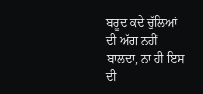ਬਰੂਦ ਕਦੇ ਚੁੱਲਿਆਂ ਦੀ ਅੱਗ ਨਹੀਂ ਬਾਲਦਾ, ਨਾ ਹੀ ਇਸ ਦੀ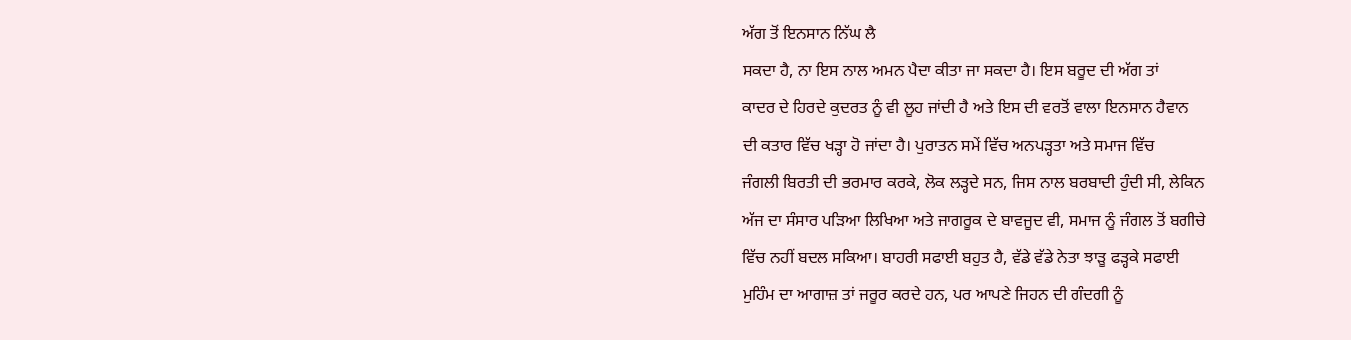ਅੱਗ ਤੋਂ ਇਨਸਾਨ ਨਿੱਘ ਲੈ
ਸਕਦਾ ਹੈ, ਨਾ ਇਸ ਨਾਲ ਅਮਨ ਪੈਦਾ ਕੀਤਾ ਜਾ ਸਕਦਾ ਹੈ। ਇਸ ਬਰੂਦ ਦੀ ਅੱਗ ਤਾਂ
ਕਾਦਰ ਦੇ ਹਿਰਦੇ ਕੁਦਰਤ ਨੂੰ ਵੀ ਲੂਹ ਜਾਂਦੀ ਹੈ ਅਤੇ ਇਸ ਦੀ ਵਰਤੋਂ ਵਾਲਾ ਇਨਸਾਨ ਹੈਵਾਨ
ਦੀ ਕਤਾਰ ਵਿੱਚ ਖੜ੍ਹਾ ਹੋ ਜਾਂਦਾ ਹੈ। ਪੁਰਾਤਨ ਸਮੇਂ ਵਿੱਚ ਅਨਪੜ੍ਹਤਾ ਅਤੇ ਸਮਾਜ ਵਿੱਚ
ਜੰਗਲੀ ਬਿਰਤੀ ਦੀ ਭਰਮਾਰ ਕਰਕੇ, ਲੋਕ ਲੜ੍ਹਦੇ ਸਨ, ਜਿਸ ਨਾਲ ਬਰਬਾਦੀ ਹੁੰਦੀ ਸੀ, ਲੇਕਿਨ
ਅੱਜ ਦਾ ਸੰਸਾਰ ਪੜਿਆ ਲਿਖਿਆ ਅਤੇ ਜਾਗਰੂਕ ਦੇ ਬਾਵਜੂਦ ਵੀ, ਸਮਾਜ ਨੂੰ ਜੰਗਲ ਤੋਂ ਬਗੀਚੇ
ਵਿੱਚ ਨਹੀਂ ਬਦਲ ਸਕਿਆ। ਬਾਹਰੀ ਸਫਾਈ ਬਹੁਤ ਹੈ, ਵੱਡੇ ਵੱਡੇ ਨੇਤਾ ਝਾੜੂ ਫੜ੍ਹਕੇ ਸਫਾਈ
ਮੁਹਿੰਮ ਦਾ ਆਗਾਜ਼ ਤਾਂ ਜਰੂਰ ਕਰਦੇ ਹਨ, ਪਰ ਆਪਣੇ ਜਿਹਨ ਦੀ ਗੰਦਗੀ ਨੂੰ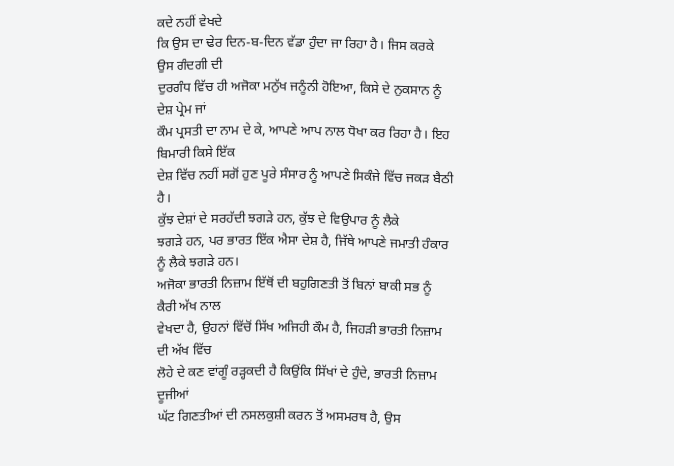ਕਦੇ ਨਹੀਂ ਵੇਖਦੇ
ਕਿ ਉਸ ਦਾ ਢੇਰ ਦਿਨ-ਬ-ਦਿਨ ਵੱਡਾ ਹੁੰਦਾ ਜਾ ਰਿਹਾ ਹੈ। ਜਿਸ ਕਰਕੇ ਉਸ ਗੰਦਗੀ ਦੀ
ਦੁਰਗੰਧ ਵਿੱਚ ਹੀ ਅਜੋਕਾ ਮਨੁੱਖ ਜਨੂੰਨੀ ਹੋਇਆ, ਕਿਸੇ ਦੇ ਨੁਕਸਾਨ ਨੂੰ ਦੇਸ਼ ਪ੍ਰੇਮ ਜਾਂ
ਕੌਮ ਪ੍ਰਸਤੀ ਦਾ ਨਾਮ ਦੇ ਕੇ, ਆਪਣੇ ਆਪ ਨਾਲ ਧੋਖਾ ਕਰ ਰਿਹਾ ਹੈ। ਇਹ ਬਿਮਾਰੀ ਕਿਸੇ ਇੱਕ
ਦੇਸ਼ ਵਿੱਚ ਨਹੀਂ ਸਗੋਂ ਹੁਣ ਪੂਰੇ ਸੰਸਾਰ ਨੂੰ ਆਪਣੇ ਸਿਕੰਜੇ ਵਿੱਚ ਜਕੜ ਬੈਠੀ ਹੈ।
ਕੁੱਝ ਦੇਸ਼ਾਂ ਦੇ ਸਰਹੱਦੀ ਝਗੜੇ ਹਨ, ਕੁੱਝ ਦੇ ਵਿਉਪਾਰ ਨੂੰ ਲੈਕੇ
ਝਗੜੇ ਹਨ, ਪਰ ਭਾਰਤ ਇੱਕ ਐਸਾ ਦੇਸ਼ ਹੈ, ਜਿੱਥੇ ਆਪਣੇ ਜਮਾਤੀ ਹੰਕਾਰ ਨੂੰ ਲੈਕੇ ਝਗੜੇ ਹਨ।
ਅਜੋਕਾ ਭਾਰਤੀ ਨਿਜ਼ਾਮ ਇੱਥੋਂ ਦੀ ਬਹੁਗਿਣਤੀ ਤੋਂ ਬਿਨਾਂ ਬਾਕੀ ਸਭ ਨੂੰ ਕੈਰੀ ਅੱਖ ਨਾਲ
ਵੇਖਦਾ ਹੈ, ਉਹਨਾਂ ਵਿੱਚੋਂ ਸਿੱਖ ਅਜਿਹੀ ਕੌਮ ਹੈ, ਜਿਹੜੀ ਭਾਰਤੀ ਨਿਜ਼ਾਮ ਦੀ ਅੱਖ ਵਿੱਚ
ਲੋਹੇ ਦੇ ਕਣ ਵਾਂਗੂੰ ਰੜ੍ਹਕਦੀ ਹੈ ਕਿਉਂਕਿ ਸਿੱਖਾਂ ਦੇ ਹੁੰਦੇ, ਭਾਰਤੀ ਨਿਜ਼ਾਮ ਦੂਜੀਆਂ
ਘੱਟ ਗਿਣਤੀਆਂ ਦੀ ਨਸਲਕੁਸ਼ੀ ਕਰਨ ਤੋਂ ਅਸਮਰਥ ਹੈ, ਉਸ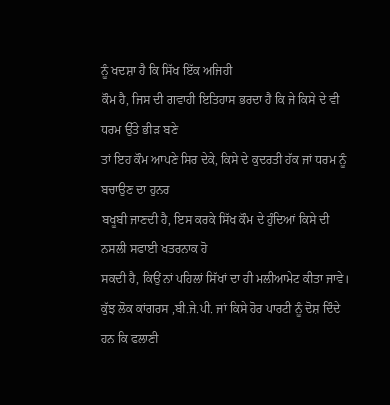ਨੂੰ ਖਦਸ਼ਾ ਹੈ ਕਿ ਸਿੱਖ ਇੱਕ ਅਜਿਹੀ
ਕੌਮ ਹੈ, ਜਿਸ ਦੀ ਗਵਾਹੀ ਇਤਿਹਾਸ ਭਰਦਾ ਹੈ ਕਿ ਜੇ ਕਿਸੇ ਦੇ ਵੀ ਧਰਮ ਉੱਤੇ ਭੀੜ ਬਣੇ
ਤਾਂ ਇਹ ਕੌਮ ਆਪਣੇ ਸਿਰ ਦੇਕੇ, ਕਿਸੇ ਦੇ ਕੁਦਰਤੀ ਹੱਕ ਜਾਂ ਧਰਮ ਨੂੰ ਬਚਾਉਣ ਦਾ ਹੁਨਰ
ਬਖੂਬੀ ਜਾਣਦੀ ਹੈ, ਇਸ ਕਰਕੇ ਸਿੱਖ ਕੌਮ ਦੇ ਹੁੰਦਿਆਂ ਕਿਸੇ ਦੀ ਨਸਲੀ ਸਫਾਈ ਖਤਰਨਾਕ ਹੋ
ਸਕਦੀ ਹੈ, ਕਿਉਂ ਨਾਂ ਪਹਿਲਾਂ ਸਿੱਖਾਂ ਦਾ ਹੀ ਮਲੀਆਮੇਟ ਕੀਤਾ ਜਾਵੇ।
ਕੁੱਝ ਲੋਕ ਕਾਂਗਰਸ ,ਬੀ.ਜੇ.ਪੀ. ਜਾਂ ਕਿਸੇ ਹੋਰ ਪਾਰਟੀ ਨੂੰ ਦੋਸ਼ ਦਿੰਦੇ ਹਨ ਕਿ ਫਲਾਣੀ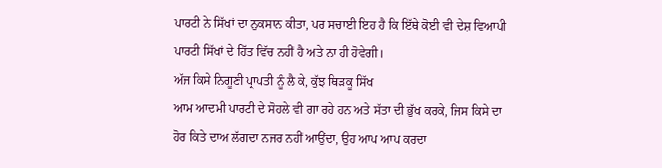ਪਾਰਟੀ ਨੇ ਸਿੱਖਾਂ ਦਾ ਨੁਕਸਾਨ ਕੀਤਾ, ਪਰ ਸਚਾਈ ਇਹ ਹੈ ਕਿ ਇੱਥੇ ਕੋਈ ਵੀ ਦੇਸ਼ ਵਿਆਪੀ
ਪਾਰਟੀ ਸਿੱਖਾਂ ਦੇ ਹਿੱਤ ਵਿੱਚ ਨਹੀਂ ਹੈ ਅਤੇ ਨਾ ਹੀ ਹੋਵੇਗੀ।
ਅੱਜ ਕਿਸੇ ਨਿਗੂਣੀ ਪ੍ਰਾਪਤੀ ਨੂੰ ਲੈ ਕੇ, ਕੁੱਝ ਥਿੜਕੂ ਸਿੱਖ
ਆਮ ਆਦਮੀ ਪਾਰਟੀ ਦੇ ਸੋਹਲੇ ਵੀ ਗਾ ਰਹੇ ਹਨ ਅਤੇ ਸੱਤਾ ਦੀ ਭੁੱਖ ਕਰਕੇ, ਜਿਸ ਕਿਸੇ ਦਾ
ਹੋਰ ਕਿਤੇ ਦਾਅ ਲੱਗਦਾ ਨਜਰ ਨਹੀਂ ਆਉਂਦਾ, ਉਹ ਆਪ ਆਪ ਕਰਦਾ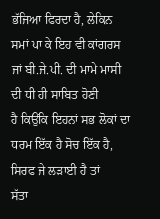ਭੱਜਿਆ ਫਿਰਦਾ ਹੈ, ਲੇਕਿਨ
ਸਮਾਂ ਪਾ ਕੇ ਇਹ ਵੀ ਕਾਂਗਰਸ ਜਾਂ ਬੀ.ਜੇ.ਪੀ. ਦੀ ਮਾਮੇ ਮਾਸੀ ਦੀ ਧੀ ਹੀ ਸਾਬਿਤ ਹੋਣੀ
ਹੈ ਕਿਉਂਕਿ ਇਹਨਾਂ ਸਭ ਲੋਕਾਂ ਦਾ ਧਰਮ ਇੱਕ ਹੈ ਸੋਚ ਇੱਕ ਹੈ, ਸਿਰਫ ਜੇ ਲੜਾਈ ਹੈ ਤਾਂ
ਸੱਤਾ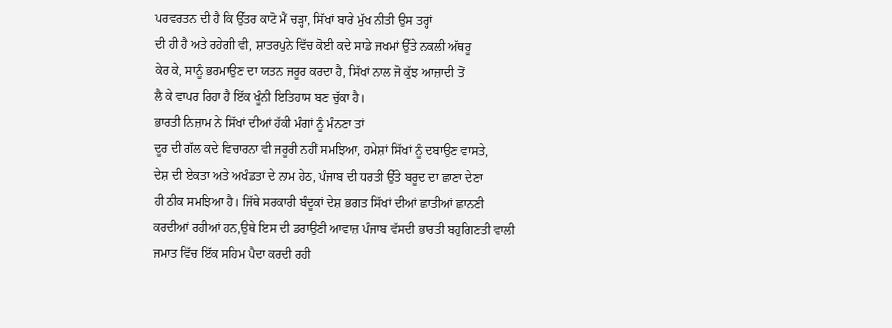ਪਰਵਰਤਨ ਦੀ ਹੈ ਕਿ ਉੱਤਰ ਕਾਟੋ ਮੈਂ ਚੜ੍ਹਾ, ਸਿੱਖਾਂ ਬਾਰੇ ਮੁੱਖ ਨੀਤੀ ਉਸ ਤਰ੍ਹਾਂ
ਦੀ ਹੀ ਹੈ ਅਤੇ ਰਹੇਗੀ ਵੀ, ਸ਼ਾਤਰਪੁਨੇ ਵਿੱਚ ਕੋਈ ਕਦੇ ਸਾਡੇ ਜਖਮਾਂ ਉੱਤੇ ਨਕਲੀ ਅੱਥਰੂ
ਕੇਰ ਕੇ, ਸਾਨੂੰ ਭਰਮਾਉਣ ਦਾ ਯਤਨ ਜਰੂਰ ਕਰਦਾ ਹੈ, ਸਿੱਖਾਂ ਨਾਲ ਜੋ ਕੁੱਝ ਆਜ਼ਾਦੀ ਤੋਂ
ਲੈ ਕੇ ਵਾਪਰ ਰਿਹਾ ਹੈ ਇੱਕ ਖੂੰਨੀ ਇਤਿਹਾਸ ਬਣ ਚੁੱਕਾ ਹੈ।
ਭਾਰਤੀ ਨਿਜ਼ਾਮ ਨੇ ਸਿੱਖਾਂ ਦੀਆਂ ਹੱਕੀ ਮੰਗਾਂ ਨੂੰ ਮੰਨਣਾ ਤਾਂ
ਦੂਰ ਦੀ ਗੱਲ ਕਦੇ ਵਿਚਾਰਨਾ ਵੀ ਜਰੂਰੀ ਨਹੀਂ ਸਮਝਿਆ, ਹਮੇਸ਼ਾਂ ਸਿੱਖਾਂ ਨੂੰ ਦਬਾਉਣ ਵਾਸਤੇ,
ਦੇਸ਼ ਦੀ ਏਕਤਾ ਅਤੇ ਅਖੰਡਤਾ ਦੇ ਨਾਮ ਹੇਠ, ਪੰਜਾਬ ਦੀ ਧਰਤੀ ਉੱਤੇ ਬਰੂਦ ਦਾ ਛਾਣਾ ਦੇਣਾ
ਹੀ ਠੀਕ ਸਮਝਿਆ ਹੈ। ਜਿੱਥੇ ਸਰਕਾਰੀ ਬੰਦੂਕਾਂ ਦੇਸ਼ ਭਗਤ ਸਿੱਖਾਂ ਦੀਆਂ ਛਾਤੀਆਂ ਛਾਨਣੀ
ਕਰਦੀਆਂ ਰਹੀਆਂ ਹਨ,ਉਥੇ ਇਸ ਦੀ ਡਰਾਉਣੀ ਆਵਾਜ਼ ਪੰਜਾਬ ਵੱਸਦੀ ਭਾਰਤੀ ਬਹੁਗਿਣਤੀ ਵਾਲੀ
ਜਮਾਤ ਵਿੱਚ ਇੱਕ ਸਹਿਮ ਪੈਦਾ ਕਰਦੀ ਰਹੀ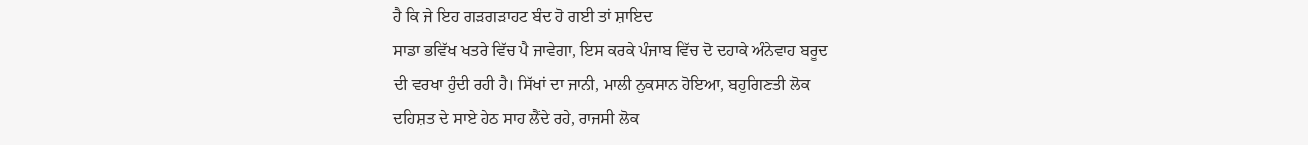ਹੈ ਕਿ ਜੇ ਇਹ ਗੜਗੜਾਹਟ ਬੰਦ ਹੋ ਗਈ ਤਾਂ ਸ਼ਾਇਦ
ਸਾਡਾ ਭਵਿੱਖ ਖਤਰੇ ਵਿੱਚ ਪੈ ਜਾਵੇਗਾ, ਇਸ ਕਰਕੇ ਪੰਜਾਬ ਵਿੱਚ ਦੋ ਦਹਾਕੇ ਅੰਨੇਵਾਹ ਬਰੂਦ
ਦੀ ਵਰਖਾ ਹੁੰਦੀ ਰਹੀ ਹੈ। ਸਿੱਖਾਂ ਦਾ ਜਾਨੀ, ਮਾਲੀ ਨੁਕਸਾਨ ਹੋਇਆ, ਬਹੁਗਿਣਤੀ ਲੋਕ
ਦਹਿਸ਼ਤ ਦੇ ਸਾਏ ਹੇਠ ਸਾਹ ਲੈਂਦੇ ਰਹੇ, ਰਾਜਸੀ ਲੋਕ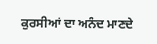ਕੁਰਸੀਆਂ ਦਾ ਅਨੰਦ ਮਾਣਦੇ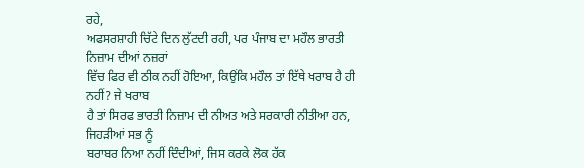ਰਹੇ,
ਅਫਸਰਸ਼ਾਹੀ ਚਿੱਟੇ ਦਿਨ ਲੁੱਟਦੀ ਰਹੀ, ਪਰ ਪੰਜਾਬ ਦਾ ਮਹੌਲ ਭਾਰਤੀ ਨਿਜ਼ਾਮ ਦੀਆਂ ਨਜ਼ਰਾਂ
ਵਿੱਚ ਫਿਰ ਵੀ ਠੀਕ ਨਹੀਂ ਹੋਇਆ, ਕਿਉਂਕਿ ਮਹੌਲ ਤਾਂ ਇੱਥੇ ਖਰਾਬ ਹੈ ਹੀ ਨਹੀਂ? ਜੇ ਖਰਾਬ
ਹੈ ਤਾਂ ਸਿਰਫ ਭਾਰਤੀ ਨਿਜ਼ਾਮ ਦੀ ਨੀਅਤ ਅਤੇ ਸਰਕਾਰੀ ਨੀਤੀਆ ਹਨ, ਜਿਹੜੀਆਂ ਸਭ ਨੂੰ
ਬਰਾਬਰ ਨਿਆ ਨਹੀਂ ਦਿੰਦੀਆਂ, ਜਿਸ ਕਰਕੇ ਲੋਕ ਹੱਕ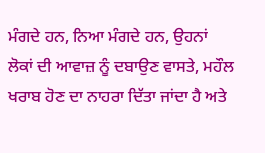ਮੰਗਦੇ ਹਨ, ਨਿਆ ਮੰਗਦੇ ਹਨ, ਉਹਨਾਂ
ਲੋਕਾਂ ਦੀ ਆਵਾਜ਼ ਨੂੰ ਦਬਾਉਣ ਵਾਸਤੇ, ਮਹੌਲ ਖਰਾਬ ਹੋਣ ਦਾ ਨਾਹਰਾ ਦਿੱਤਾ ਜਾਂਦਾ ਹੈ ਅਤੇ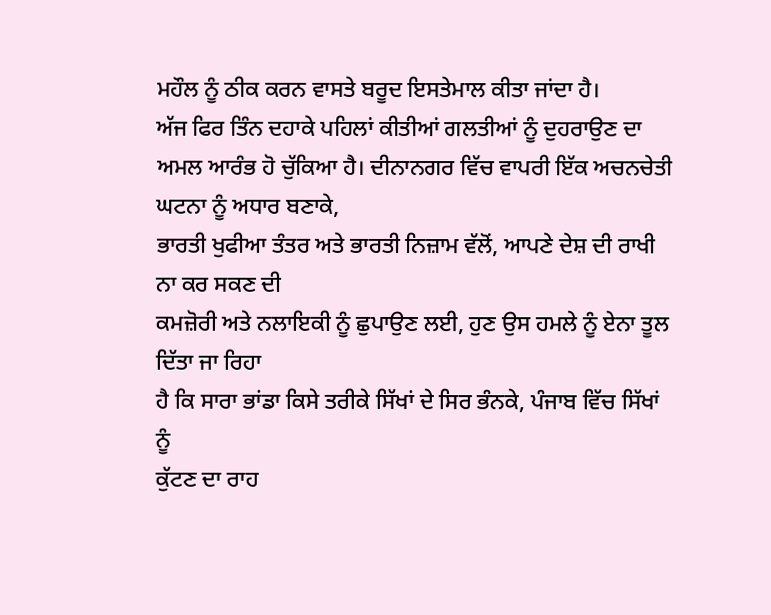ਮਹੌਲ ਨੂੰ ਠੀਕ ਕਰਨ ਵਾਸਤੇ ਬਰੂਦ ਇਸਤੇਮਾਲ ਕੀਤਾ ਜਾਂਦਾ ਹੈ।
ਅੱਜ ਫਿਰ ਤਿੰਨ ਦਹਾਕੇ ਪਹਿਲਾਂ ਕੀਤੀਆਂ ਗਲਤੀਆਂ ਨੂੰ ਦੁਹਰਾਉਣ ਦਾ
ਅਮਲ ਆਰੰਭ ਹੋ ਚੁੱਕਿਆ ਹੈ। ਦੀਨਾਨਗਰ ਵਿੱਚ ਵਾਪਰੀ ਇੱਕ ਅਚਨਚੇਤੀ ਘਟਨਾ ਨੂੰ ਅਧਾਰ ਬਣਾਕੇ,
ਭਾਰਤੀ ਖੁਫੀਆ ਤੰਤਰ ਅਤੇ ਭਾਰਤੀ ਨਿਜ਼ਾਮ ਵੱਲੋਂ, ਆਪਣੇ ਦੇਸ਼ ਦੀ ਰਾਖੀ ਨਾ ਕਰ ਸਕਣ ਦੀ
ਕਮਜ਼ੋਰੀ ਅਤੇ ਨਲਾਇਕੀ ਨੂੰ ਛੁਪਾਉਣ ਲਈ, ਹੁਣ ਉਸ ਹਮਲੇ ਨੂੰ ਏਨਾ ਤੂਲ ਦਿੱਤਾ ਜਾ ਰਿਹਾ
ਹੈ ਕਿ ਸਾਰਾ ਭਾਂਡਾ ਕਿਸੇ ਤਰੀਕੇ ਸਿੱਖਾਂ ਦੇ ਸਿਰ ਭੰਨਕੇ, ਪੰਜਾਬ ਵਿੱਚ ਸਿੱਖਾਂ ਨੂੰ
ਕੁੱਟਣ ਦਾ ਰਾਹ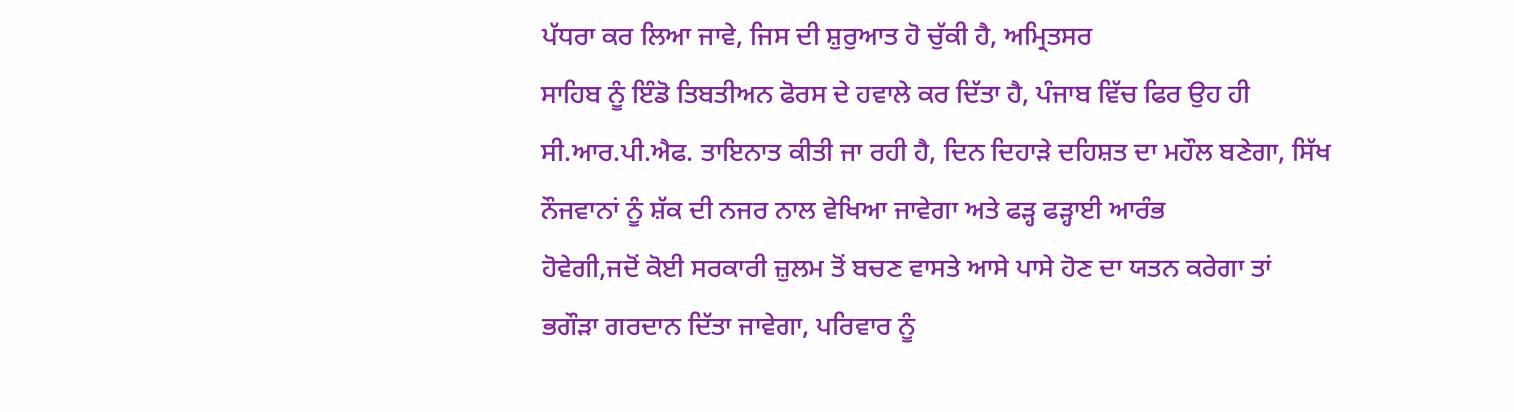ਪੱਧਰਾ ਕਰ ਲਿਆ ਜਾਵੇ, ਜਿਸ ਦੀ ਸ਼ੁਰੁਆਤ ਹੋ ਚੁੱਕੀ ਹੈ, ਅਮ੍ਰਿਤਸਰ
ਸਾਹਿਬ ਨੂੰ ਇੰਡੋ ਤਿਬਤੀਅਨ ਫੋਰਸ ਦੇ ਹਵਾਲੇ ਕਰ ਦਿੱਤਾ ਹੈ, ਪੰਜਾਬ ਵਿੱਚ ਫਿਰ ਉਹ ਹੀ
ਸੀ.ਆਰ.ਪੀ.ਐਫ. ਤਾਇਨਾਤ ਕੀਤੀ ਜਾ ਰਹੀ ਹੈ, ਦਿਨ ਦਿਹਾੜੇ ਦਹਿਸ਼ਤ ਦਾ ਮਹੌਲ ਬਣੇਗਾ, ਸਿੱਖ
ਨੌਜਵਾਨਾਂ ਨੂੰ ਸ਼ੱਕ ਦੀ ਨਜਰ ਨਾਲ ਵੇਖਿਆ ਜਾਵੇਗਾ ਅਤੇ ਫੜ੍ਹ ਫੜ੍ਹਾਈ ਆਰੰਭ
ਹੋਵੇਗੀ,ਜਦੋਂ ਕੋਈ ਸਰਕਾਰੀ ਜ਼ੁਲਮ ਤੋਂ ਬਚਣ ਵਾਸਤੇ ਆਸੇ ਪਾਸੇ ਹੋਣ ਦਾ ਯਤਨ ਕਰੇਗਾ ਤਾਂ
ਭਗੌੜਾ ਗਰਦਾਨ ਦਿੱਤਾ ਜਾਵੇਗਾ, ਪਰਿਵਾਰ ਨੂੰ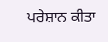ਪਰੇਸ਼ਾਨ ਕੀਤਾ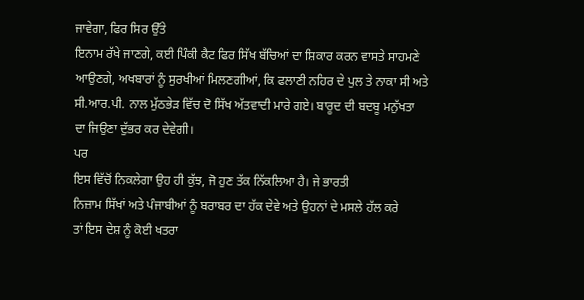ਜਾਵੇਗਾ, ਫਿਰ ਸਿਰ ਉੱਤੇ
ਇਨਾਮ ਰੱਖੇ ਜਾਣਗੇ, ਕਈ ਪਿੰਕੀ ਕੈਟ ਫਿਰ ਸਿੱਖ ਬੱਚਿਆਂ ਦਾ ਸ਼ਿਕਾਰ ਕਰਨ ਵਾਸਤੇ ਸਾਹਮਣੇ
ਆਉਣਗੇ, ਅਖਬਾਰਾਂ ਨੂੰ ਸੁਰਖੀਆਂ ਮਿਲਣਗੀਆਂ, ਕਿ ਫਲਾਣੀ ਨਹਿਰ ਦੇ ਪੁਲ ਤੇ ਨਾਕਾ ਸੀ ਅਤੇ
ਸੀ.ਆਰ.ਪੀ. ਨਾਲ ਮੁੱਠਭੇੜ ਵਿੱਚ ਦੋ ਸਿੱਖ ਅੱਤਵਾਦੀ ਮਾਰੇ ਗਏ। ਬਾਰੂਦ ਦੀ ਬਦਬੂ ਮਨੁੱਖਤਾ
ਦਾ ਜਿਉਣਾ ਦੁੱਭਰ ਕਰ ਦੇਵੇਗੀ।
ਪਰ
ਇਸ ਵਿੱਚੋਂ ਨਿਕਲੇਗਾ ਉਹ ਹੀ ਕੁੱਝ, ਜੋ ਹੁਣ ਤੱਕ ਨਿੱਕਲਿਆ ਹੈ। ਜੇ ਭਾਰਤੀ
ਨਿਜ਼ਾਮ ਸਿੱਖਾਂ ਅਤੇ ਪੰਜਾਬੀਆਂ ਨੂੰ ਬਰਾਬਰ ਦਾ ਹੱਕ ਦੇਵੇ ਅਤੇ ਉਹਨਾਂ ਦੇ ਮਸਲੇ ਹੱਲ ਕਰੇ
ਤਾਂ ਇਸ ਦੇਸ਼ ਨੂੰ ਕੋਈ ਖਤਰਾ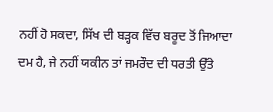ਨਹੀਂ ਹੋ ਸਕਦਾ, ਸਿੱਖ ਦੀ ਬੜ੍ਹਕ ਵਿੱਚ ਬਰੂਦ ਤੋਂ ਜਿਆਦਾ
ਦਮ ਹੈ, ਜੇ ਨਹੀਂ ਯਕੀਨ ਤਾਂ ਜਮਰੌਦ ਦੀ ਧਰਤੀ ਉੱਤੇ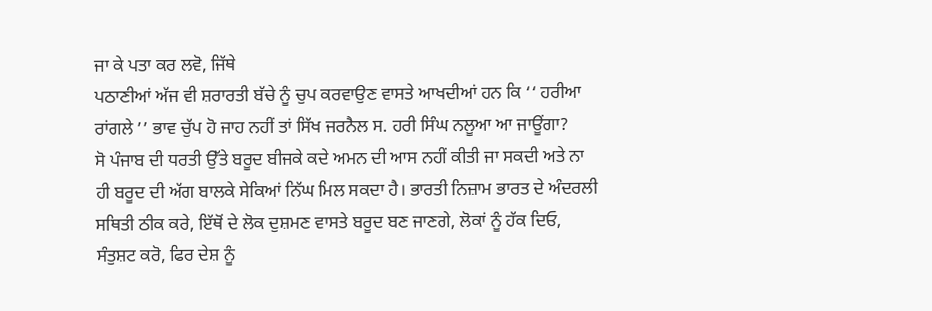ਜਾ ਕੇ ਪਤਾ ਕਰ ਲਵੋ, ਜਿੱਥੇ
ਪਠਾਣੀਆਂ ਅੱਜ ਵੀ ਸ਼ਰਾਰਤੀ ਬੱਚੇ ਨੂੰ ਚੁਪ ਕਰਵਾਉਣ ਵਾਸਤੇ ਆਖਦੀਆਂ ਹਨ ਕਿ ‘‘ ਹਰੀਆ
ਰਾਂਗਲੇ ’’ ਭਾਵ ਚੁੱਪ ਹੋ ਜਾਹ ਨਹੀਂ ਤਾਂ ਸਿੱਖ ਜਰਨੈਲ ਸ. ਹਰੀ ਸਿੰਘ ਨਲੂਆ ਆ ਜਾਊਂਗਾ?
ਸੋ ਪੰਜਾਬ ਦੀ ਧਰਤੀ ਉੱਤੇ ਬਰੂਦ ਬੀਜਕੇ ਕਦੇ ਅਮਨ ਦੀ ਆਸ ਨਹੀਂ ਕੀਤੀ ਜਾ ਸਕਦੀ ਅਤੇ ਨਾ
ਹੀ ਬਰੂਦ ਦੀ ਅੱਗ ਬਾਲਕੇ ਸੇਕਿਆਂ ਨਿੱਘ ਮਿਲ ਸਕਦਾ ਹੈ। ਭਾਰਤੀ ਨਿਜ਼ਾਮ ਭਾਰਤ ਦੇ ਅੰਦਰਲੀ
ਸਥਿਤੀ ਠੀਕ ਕਰੇ, ਇੱਥੋਂ ਦੇ ਲੋਕ ਦੁਸ਼ਮਣ ਵਾਸਤੇ ਬਰੂਦ ਬਣ ਜਾਣਗੇ, ਲੋਕਾਂ ਨੂੰ ਹੱਕ ਦਿਓ,
ਸੰਤੁਸ਼ਟ ਕਰੋ, ਫਿਰ ਦੇਸ਼ ਨੂੰ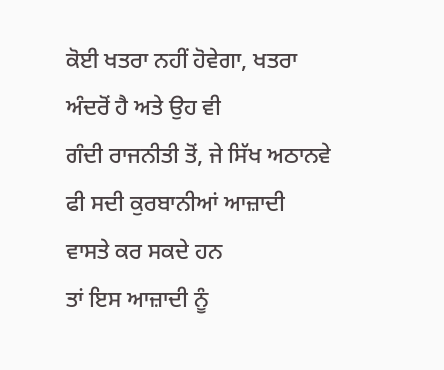ਕੋਈ ਖਤਰਾ ਨਹੀਂ ਹੋਵੇਗਾ, ਖਤਰਾ ਅੰਦਰੋਂ ਹੈ ਅਤੇ ਉਹ ਵੀ
ਗੰਦੀ ਰਾਜਨੀਤੀ ਤੋਂ, ਜੇ ਸਿੱਖ ਅਠਾਨਵੇ ਫੀ ਸਦੀ ਕੁਰਬਾਨੀਆਂ ਆਜ਼ਾਦੀ ਵਾਸਤੇ ਕਰ ਸਕਦੇ ਹਨ
ਤਾਂ ਇਸ ਆਜ਼ਾਦੀ ਨੂੰ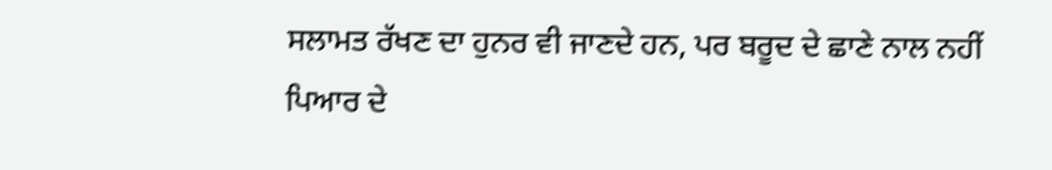ਸਲਾਮਤ ਰੱਖਣ ਦਾ ਹੁਨਰ ਵੀ ਜਾਣਦੇ ਹਨ, ਪਰ ਬਰੂਦ ਦੇ ਛਾਣੇ ਨਾਲ ਨਹੀਂ
ਪਿਆਰ ਦੇ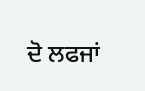ਦੋ ਲਫਜਾਂ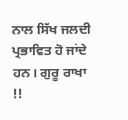ਨਾਲ ਸਿੱਖ ਜਲਦੀ ਪ੍ਰਭਾਵਿਤ ਹੋ ਜਾਂਦੇ ਹਨ। ਗੁਰੂ ਰਾਖਾ !!